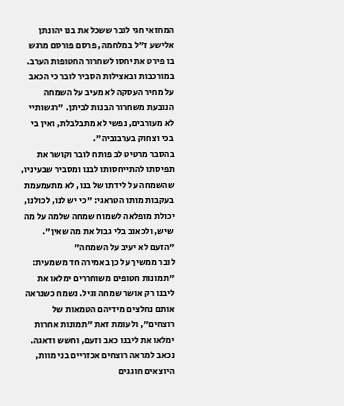המחזאי חגי לובר ששכל את בנו יהונתן אלישע ז"ל במלחמה, פרסם פורסם מרגש בו פירט את יחסו לשחרור החטופות הערב. במורכבות ובאצילות הסביר לובר כי הכאב על מחיר העסקה לא מעיב על השמחה הנובעת משחרור הבנות לביתן. "רגשותיי לא מעורבים, נפשי לא מתבלבלת, ואין בי בכי וצחוק בערבוביה".
בהסבר מרטיט לב פותח לובר וקושר את תפיסתו להתייחסותו לבנו ומסביר שבעיניו, שהשמחה על לידתו של בנו, לא מתעמעמת בעקבות מותו הטראגי: "כי יש לנו, לכולנו, יכולת מופלאה לשמוח שמחה שלמה על מה שיש, ולכאוב בלי גבול את מה שאין".
"הזעם לא יעיב על השמחה"
לובר ממשיך על כן באמירה חד משמעית: "תמונות חטופים משוחררים ימלאו את ליבנו רק אושר שמחה וגיל. נשמח כשנראה אותם נחלצים מידיהם הטמאות של רוצחים", ולעומת זאת "תמונות אחרות ימלאו את ליבנו כאב וזעם, וחשש ודאגה. נכאב למראה רוצחים אכזריים בני מוות, היוצאים חוגגים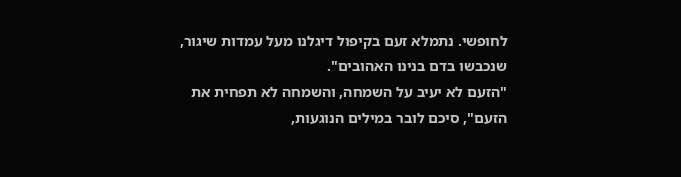לחופשי. נתמלא זעם בקיפול דיגלנו מעל עמדות שיגור, שנכבשו בדם בנינו האהובים".
"הזעם לא יעיב על השמחה, והשמחה לא תפחית את הזעם", סיכם לובר במילים הנוגעות,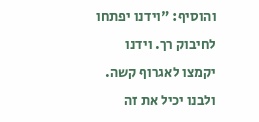והוסיף: "וידנו יפתחו לחיבוק רך. וידנו יקמצו לאגרוף קשה. ולבנו יכיל את זה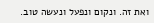ואת זה. ונקום ונפעל ונעשה טוב.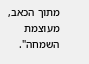מתוך הכאב, מעוצמת השמחה".